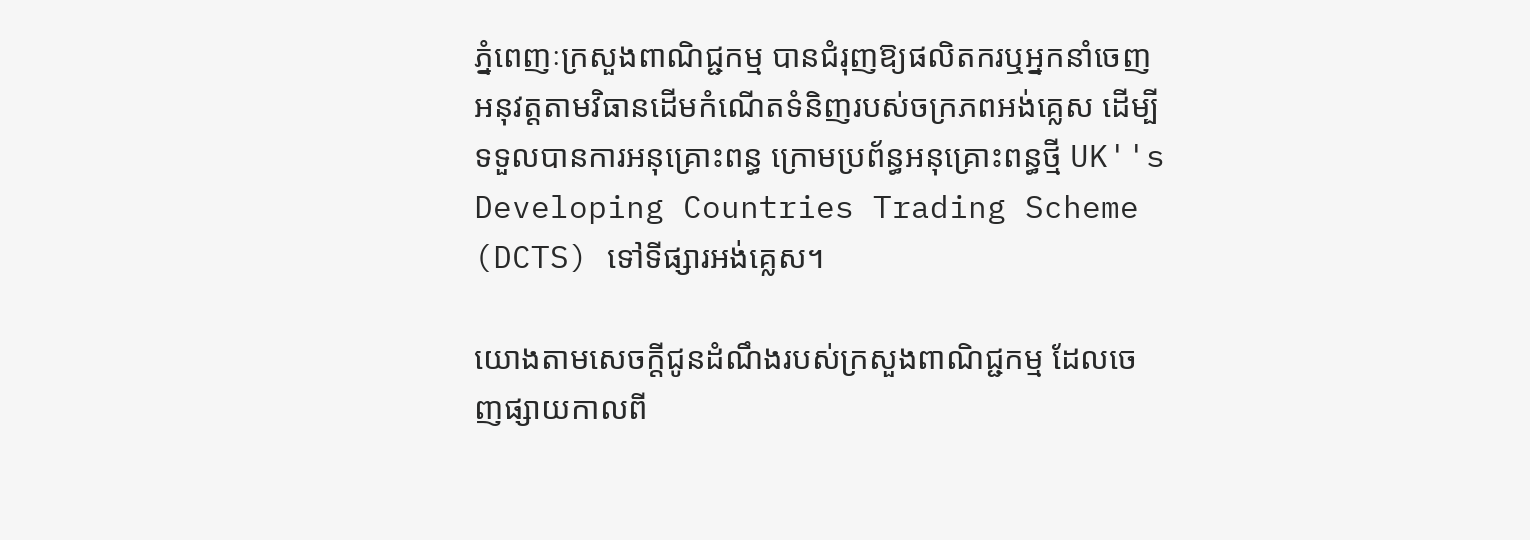ភ្នំពេញៈក្រសួងពាណិជ្ជកម្ម បានជំរុញឱ្យផលិតករឬអ្នកនាំចេញអនុវត្តតាមវិធានដើមកំណើតទំនិញរបស់ចក្រភពអង់គ្លេស ដើម្បីទទួលបានការអនុគ្រោះពន្ធ ក្រោមប្រព័ន្ធអនុគ្រោះពន្ធថ្មី UK''s Developing Countries Trading Scheme (DCTS) ទៅទីផ្សារអង់គ្លេស។

យោងតាមសេចក្តីជូនដំណឹងរបស់ក្រសួងពាណិជ្ជកម្ម ដែលចេញផ្សាយកាលពី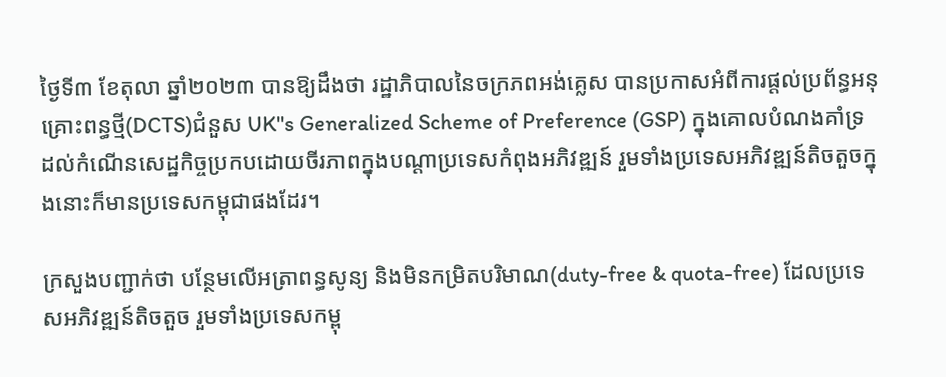ថ្ងៃទី៣ ខែតុលា ឆ្នាំ២០២៣ បានឱ្យដឹងថា រដ្ឋាភិបាលនៃចក្រភពអង់គ្លេស បានប្រកាសអំពីការផ្តល់ប្រព័ន្ធអនុគ្រោះពន្ធថ្មី(DCTS)ជំនួស UK''s Generalized Scheme of Preference (GSP) ក្នុងគោលបំណងគាំទ្រដល់កំណើនសេដ្ឋកិច្ចប្រកបដោយចីរភាពក្នុងបណ្ដាប្រទេសកំពុងអភិវឌ្ឍន៍ រួមទាំងប្រទេសអភិវឌ្ឍន៍តិចតួចក្នុងនោះក៏មានប្រទេសកម្ពុជាផងដែរ។

ក្រសួងបញ្ជាក់ថា បន្ថែមលើអត្រាពន្ធសូន្យ និងមិនកម្រិតបរិមាណ(duty-free & quota-free) ដែលប្រទេសអភិវឌ្ឍន៍តិចតួច រួមទាំងប្រទេសកម្ពុ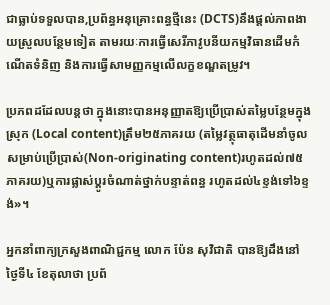ជាធ្លាប់ទទួលបាន,ប្រព័ន្ធអនុគ្រោះពន្ធថ្មីនេះ (DCTS)នឹងផ្ដល់ភាពងាយស្រួលបន្ថែមទៀត តាមរយៈការធ្វើសេរីភាវូបនីយកម្មវិធានដើមកំណើតទំនិញ និងការធ្វើសាមញ្ញកម្មលើលក្ខខណ្ឌតម្រូវ។

ប្រភពដដែលបន្តថា ក្នុងនោះបានអនុញ្ញាតឱ្យប្រើប្រាស់តម្លៃបន្ថែមក្នុងស្រុក (Local content)ត្រឹម២៥ភាគរយ (តម្លៃវត្ថុធាតុដើមនាំចូលសម្រាប់ប្រើប្រាស់(Non-originating content)រហូតដល់៧៥ភាគរយ)ឬការផ្លាស់ប្តូរចំណាត់ថ្នាក់បន្ទាត់ពន្ធ រហូតដល់៤ខ្ទង់ទៅ៦ខ្ទង់»។

អ្នកនាំពាក្យក្រសួងពាណិជ្ជកម្ម លោក ប៉ែន សុវិជាតិ បានឱ្យដឹងនៅថ្ងៃទី៤ ខែតុលាថា ប្រព័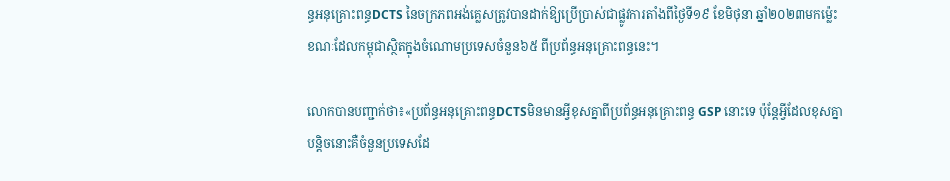ន្ធអនុគ្រោះពន្ធDCTS នៃចក្រភពអង់គ្លេសត្រូវបានដាក់ឱ្យប្រើប្រាស់ជាផ្លូវការតាំងពីថ្ងៃទី១៩ ខែមិថុនា ឆ្នាំ២០២៣មកម្ល៉េះ ខណៈដែលកម្ពុជាស្ថិតក្នុងចំណោមប្រទេសចំនួន៦៥ ពីប្រព័ន្ធអនុគ្រោះពន្ធនេះ។

លោកបានបញ្ជាក់ថា៖«ប្រព័ន្ធអនុគ្រោះពន្ធDCTSមិនមានអ្វីខុសគ្នាពីប្រព័ន្ធអនុគ្រោះពន្ធ GSP នោះទេ ប៉ុន្តែអ្វីដែលខុសគ្នាបន្តិចនោះគឺចំនួនប្រទេសដែ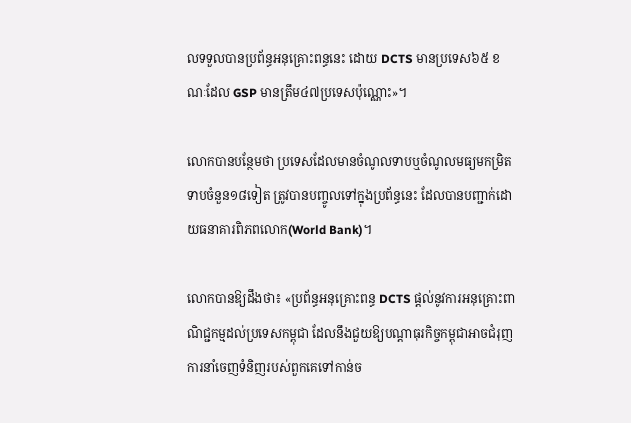លទទួលបានប្រព័ន្ធអនុគ្រោះពន្ធនេះ ដោយ DCTS មានប្រទេស៦៥ ខណៈដែល GSP មានត្រឹម៤៧ប្រទេសប៉ុណ្ណោះ»។

លោកបានបន្ថែមថា ប្រទេសដែលមានចំណូលទាបឬចំណូលមធ្យមកម្រិតទាបចំនួន១៨ទៀត ត្រូវបានបញ្ចូលទៅក្នុងប្រព័ន្ធនេះ ដែលបានបញ្ជាក់ដោយធនាគារពិភពលោក(World Bank)។

លោកបានឱ្យដឹងថា៖ «ប្រព័ន្ធអនុគ្រោះពន្ធ DCTS ផ្តល់នូវការអនុគ្រោះពាណិជ្ជកម្មដល់ប្រទេសកម្ពុជា ដែលនឹងជួយឱ្យបណ្តាធុរកិច្ចកម្ពុជាអាចជំរុញការនាំចេញទំនិញរបស់ពួកគេទៅកាន់ច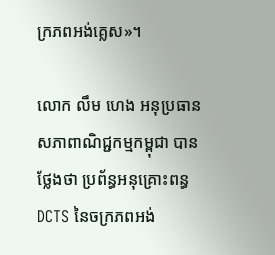ក្រភពអង់គ្លេស»។

លោក លឹម ហេង អនុប្រធានសភាពាណិជ្ជកម្មកម្ពុជា បានថ្លែងថា ប្រព័ន្ធអនុគ្រោះពន្ធ DCTS នៃចក្រភពអង់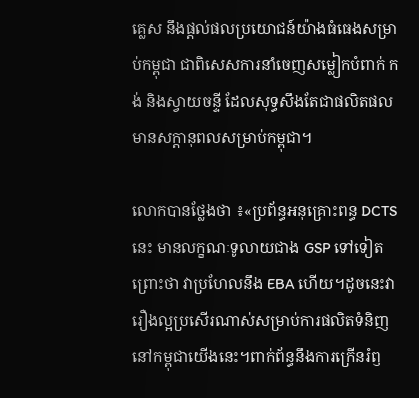គ្លេស នឹងផ្តល់ផលប្រយោជន៍យ៉ាងធំធេងសម្រាប់កម្ពុជា ជាពិសេសការនាំចេញសម្លៀកបំពាក់ កង់ និងស្វាយចន្ទី ដែលសុទ្ធសឹងតែជាផលិតផលមានសក្តានុពលសម្រាប់កម្ពុជា។

លោកបានថ្លែងថា ៖«ប្រព័ន្ធអនុគ្រោះពន្ធ DCTS នេះ មានលក្ខណៈទូលាយជាង GSP ទៅទៀត ព្រោះថា វាប្រហែលនឹង EBA ហើយ។ដូចនេះវារឿងល្អប្រសើរណាស់សម្រាប់ការផលិតទំនិញនៅកម្ពុជាយើងនេះ។ពាក់ព័ន្ធនឹងការក្រើនរំឭ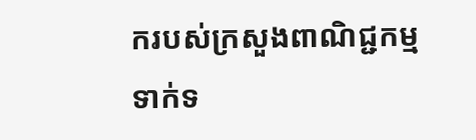ករបស់ក្រសួងពាណិជ្ជកម្មទាក់ទ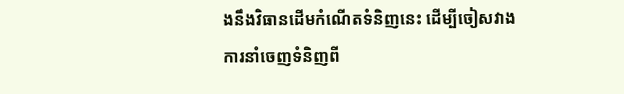ងនឹងវិធានដើមកំណើតទំនិញនេះ ដើម្បីចៀសវាងការនាំចេញទំនិញពី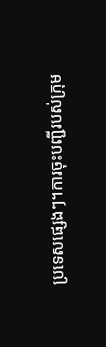ប្រទេសផ្សេងៗ។ការចុះបញ្ជីរបស់ក្រុម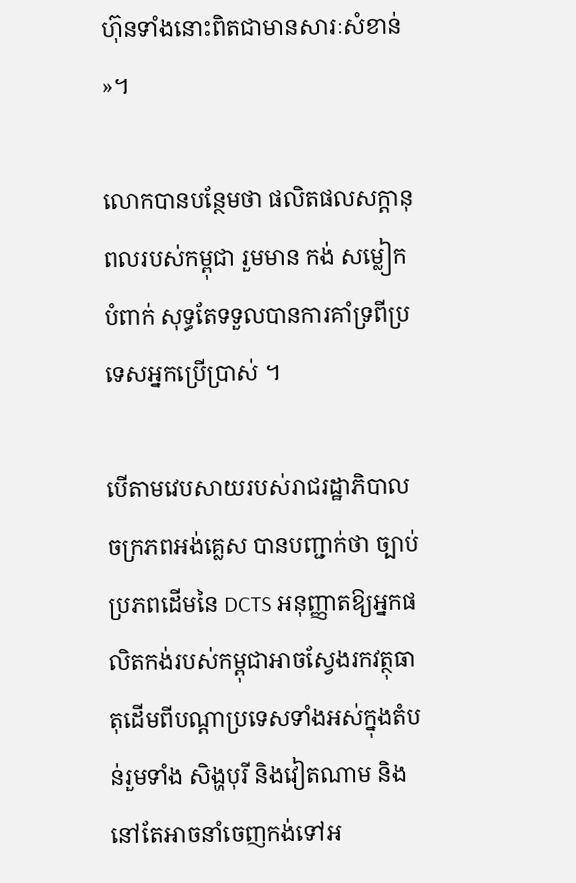ហ៊ុនទាំងនោះពិតជាមានសារៈសំខាន់»។

លោកបានបន្ថែមថា ផលិតផលសក្តានុពលរបស់កម្ពុជា រួមមាន កង់ សម្លៀកបំពាក់ សុទ្ធតែទទួលបានការគាំទ្រពីប្រទេសអ្នកប្រើប្រាស់ ។

បើតាមវេបសាយរបស់រាជរដ្ឋាភិបាលចក្រភពអង់គ្លេស បានបញ្ជាក់ថា ច្បាប់ប្រភពដើមនៃ DCTS អនុញ្ញាតឱ្យអ្នកផលិតកង់របស់កម្ពុជាអាចស្វែងរកវត្ថុធាតុដើមពីបណ្តាប្រទេសទាំងអស់ក្នុងតំបន់រួមទាំង សិង្ហបុរី និងវៀតណាម និងនៅតែអាចនាំចេញកង់ទៅអ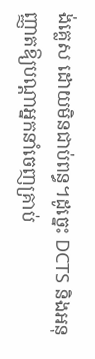ង់គ្លេស ដោយមិនជាប់ពន្ធ។ដូច្នេះ DCTS និងអនុញ្ញាតឱ្យបណ្តាអ្នកនាំចេញគ្រាប់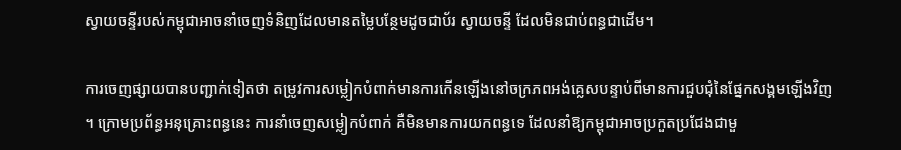ស្វាយចន្ទីរបស់កម្ពុជាអាចនាំចេញទំនិញដែលមានតម្លៃបន្ថែមដូចជាប័រ ស្វាយចន្ទី ដែលមិនជាប់ពន្ធជាដើម។

ការចេញផ្សាយបានបញ្ជាក់ទៀតថា តម្រូវការសម្លៀកបំពាក់មានការកើនឡើងនៅចក្រភពអង់គ្លេសបន្ទាប់ពីមានការជួបជុំនៃផ្នែកសង្គមឡើងវិញ។ ក្រោមប្រព័ន្ធអនុគ្រោះពន្ធនេះ ការនាំចេញសម្លៀកបំពាក់ គឺមិនមានការយកពន្ធទេ ដែលនាំឱ្យកម្ពុជាអាចប្រកួតប្រជែងជាមួ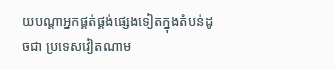យបណ្តាអ្នកផ្គត់ផ្គង់ផ្សេងទៀតក្នុងតំបន់ដូចជា ប្រទេសវៀតណាម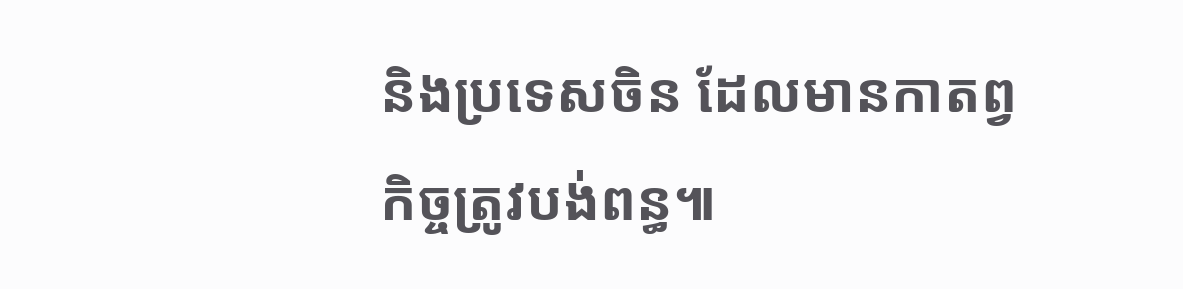និងប្រទេសចិន ដែលមានកាតព្វកិច្ចត្រូវបង់ពន្ធ៕